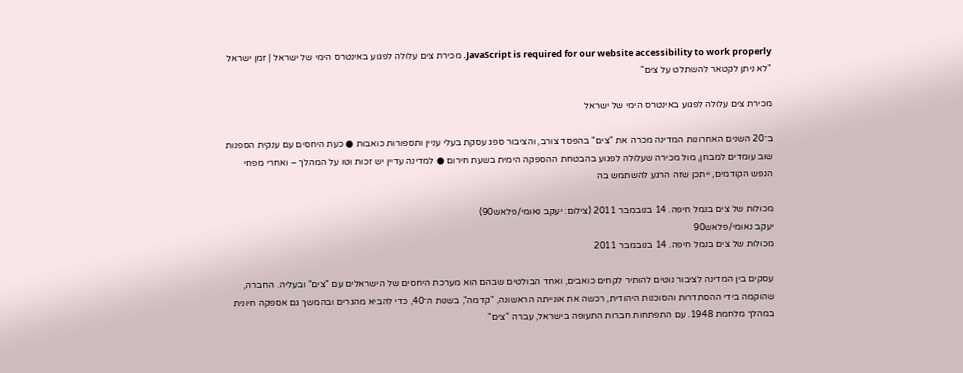JavaScript is required for our website accessibility to work properly. מכירת צים עלולה לפגוע באינטרס הימי של ישראל | זמן ישראל
"לא ניתן לקטאר להשתלט על צים"

מכירת צים עלולה לפגוע באינטרס הימי של ישראל

ב־20 השנים האחרונות המדינה מכרה את "צים" בהפסד צורב, והציבור ספג עסקת בעלי עניין ותספורות כואבות ● כעת היחסים עם ענקית הספנות שוב עומדים למבחן, מול מכירה שעלולה לפגוע בהבטחת ההספקה הימית בשעת חירום ● למדינה עדיין יש זכות וטו על המהלך – ואחרי מפחי הנפש הקודמים, ייתכן שזה הרגע להשתמש בה

מכולות של צים בנמל חיפה. 14 בנובמבר 2011 (צילום: יעקב נאומי/פלאש90)
יעקב נאומי/פלאש90
מכולות של צים בנמל חיפה. 14 בנובמבר 2011

עסקים בין המדינה לציבור נוטים להותיר לקחים כואבים, ואחד הבולטים שבהם הוא מערכת היחסים של הישראלים עם "צים" ובעליה. החברה, שהוקמה בידי ההסתדרות והסוכנות היהודית, רכשה את אונייתה הראשונה, "קדמה", בשנות ה־40, כדי להביא מהגרים ובהמשך גם אספקה חיונית במהלך מלחמת 1948. עם התפתחות חברות התעופה בישראל, עברה "צים"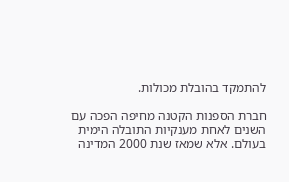להתמקד בהובלת מכולות.

חברת הספנות הקטנה מחיפה הפכה עם השנים לאחת מענקיות התובלה הימית בעולם. אלא שמאז שנת 2000 המדינה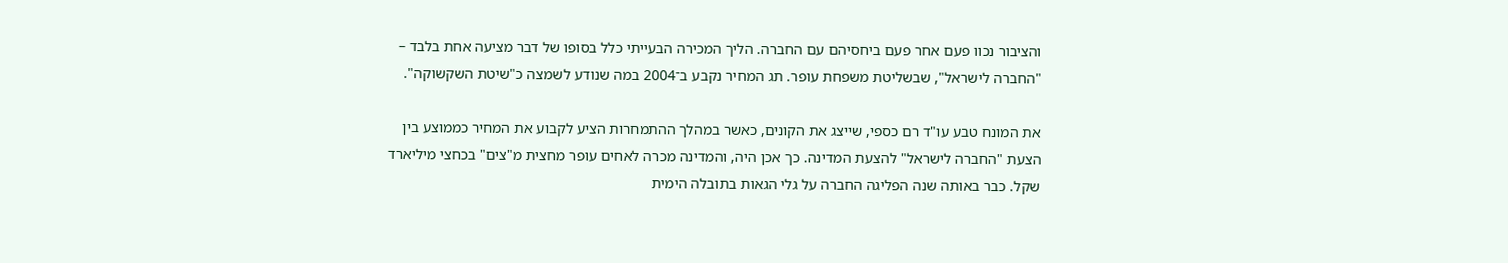והציבור נכוו פעם אחר פעם ביחסיהם עם החברה. הליך המכירה הבעייתי כלל בסופו של דבר מציעה אחת בלבד – "החברה לישראל", שבשליטת משפחת עופר. תג המחיר נקבע ב־2004 במה שנודע לשמצה כ"שיטת השקשוקה".

את המונח טבע עו"ד רם כספי, שייצג את הקונים, כאשר במהלך ההתמחרות הציע לקבוע את המחיר כממוצע בין הצעת "החברה לישראל" להצעת המדינה. כך אכן היה, והמדינה מכרה לאחים עופר מחצית מ"צים" בכחצי מיליארד שקל. כבר באותה שנה הפליגה החברה על גלי הגאות בתובלה הימית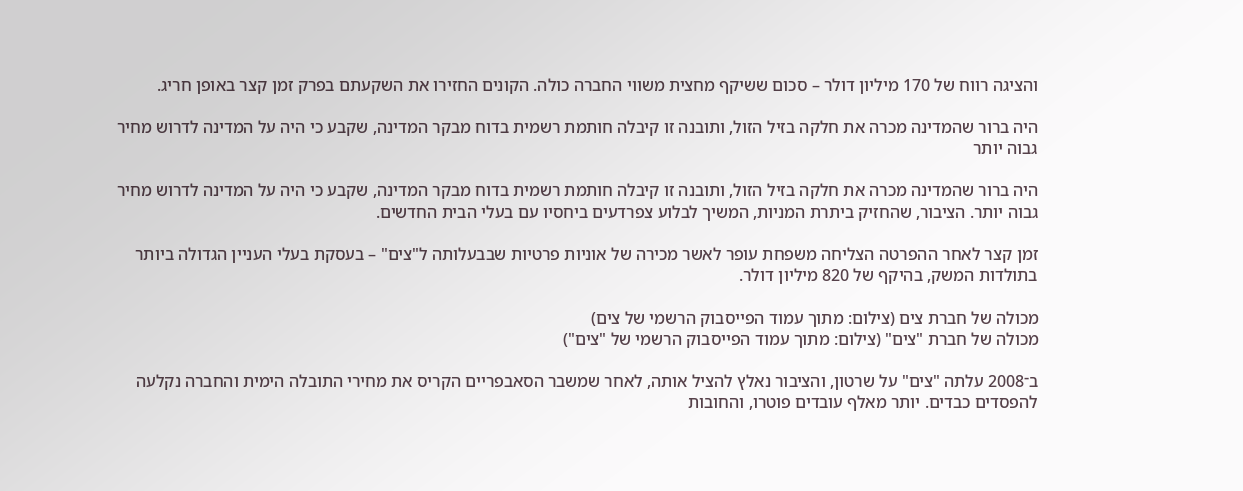והציגה רווח של 170 מיליון דולר – סכום ששיקף מחצית משווי החברה כולה. הקונים החזירו את השקעתם בפרק זמן קצר באופן חריג.

היה ברור שהמדינה מכרה את חלקה בזיל הזול, ותובנה זו קיבלה חותמת רשמית בדוח מבקר המדינה, שקבע כי היה על המדינה לדרוש מחיר גבוה יותר

היה ברור שהמדינה מכרה את חלקה בזיל הזול, ותובנה זו קיבלה חותמת רשמית בדוח מבקר המדינה, שקבע כי היה על המדינה לדרוש מחיר גבוה יותר. הציבור, שהחזיק ביתרת המניות, המשיך לבלוע צפרדעים ביחסיו עם בעלי הבית החדשים.

זמן קצר לאחר ההפרטה הצליחה משפחת עופר לאשר מכירה של אוניות פרטיות שבבעלותה ל"צים" – בעסקת בעלי העניין הגדולה ביותר בתולדות המשק, בהיקף של 820 מיליון דולר.

מכולה של חברת צים (צילום: מתוך עמוד הפייסבוק הרשמי של צים)
מכולה של חברת "צים" (צילום: מתוך עמוד הפייסבוק הרשמי של "צים")

ב־2008 עלתה "צים" על שרטון, והציבור נאלץ להציל אותה, לאחר שמשבר הסאבפריים הקריס את מחירי התובלה הימית והחברה נקלעה להפסדים כבדים. יותר מאלף עובדים פוטרו, והחובות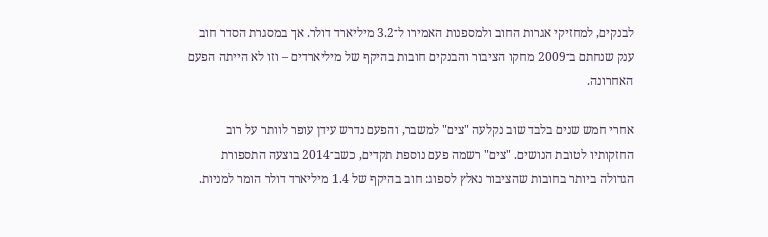לבנקים, למחזיקי אגרות החוב ולמספנות האמירו ל־3.2 מיליארד דולר. אך במסגרת הסדר חוב ענק שנחתם ב־2009 מחקו הציבור והבנקים חובות בהיקף של מיליארדים – וזו לא הייתה הפעם האחרונה.

אחרי חמש שנים בלבד שוב נקלעה "צים" למשבר, והפעם נדרש עידן עופר לוותר על רוב החזקותיו לטובת הנושים. "צים" רשמה פעם נוספת תקדים, כשב־2014 בוצעה התספורת הגדולה ביותר בחובות שהציבור נאלץ לספוג: חוב בהיקף של 1.4 מיליארד דולר הומר למניות.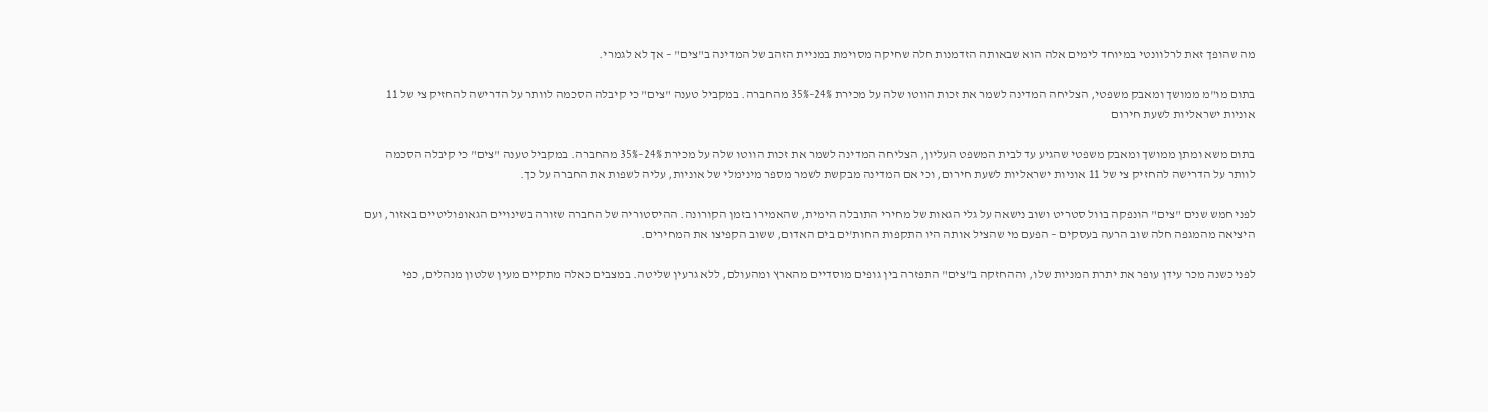מה שהופך זאת לרלוונטי במיוחד לימים אלה הוא שבאותה הזדמנות חלה שחיקה מסוימת במניית הזהב של המדינה ב"צים" – אך לא לגמרי.

בתום מו"מ ממושך ומאבק משפטי, הצליחה המדינה לשמר את זכות הווטו שלה על מכירת 24%–35% מהחברה. במקביל טענה "צים" כי קיבלה הסכמה לוותר על הדרישה להחזיק צי של 11 אוניות ישראליות לשעת חירום

בתום משא ומתן ממושך ומאבק משפטי שהגיע עד לבית המשפט העליון, הצליחה המדינה לשמר את זכות הווטו שלה על מכירת 24%–35% מהחברה. במקביל טענה "צים" כי קיבלה הסכמה לוותר על הדרישה להחזיק צי של 11 אוניות ישראליות לשעת חירום, וכי אם המדינה מבקשת לשמר מספר מינימלי של אוניות, עליה לשפות את החברה על כך.

לפני חמש שנים "צים" הונפקה בוול סטריט ושוב נישאה על גלי הגאות של מחירי התובלה הימית, שהאמירו בזמן הקורונה. ההיסטוריה של החברה שזורה בשינויים הגאופוליטיים באזור, ועם היציאה מהמגפה חלה שוב הרעה בעסקים – הפעם מי שהציל אותה היו התקפות החות'ים בים האדום, ששוב הקפיצו את המחירים.

לפני כשנה מכר עידן עופר את יתרת המניות שלו, וההחזקה ב"צים" התפזרה בין גופים מוסדיים מהארץ ומהעולם, ללא גרעין שליטה. במצבים כאלה מתקיים מעין שלטון מנהלים, כפי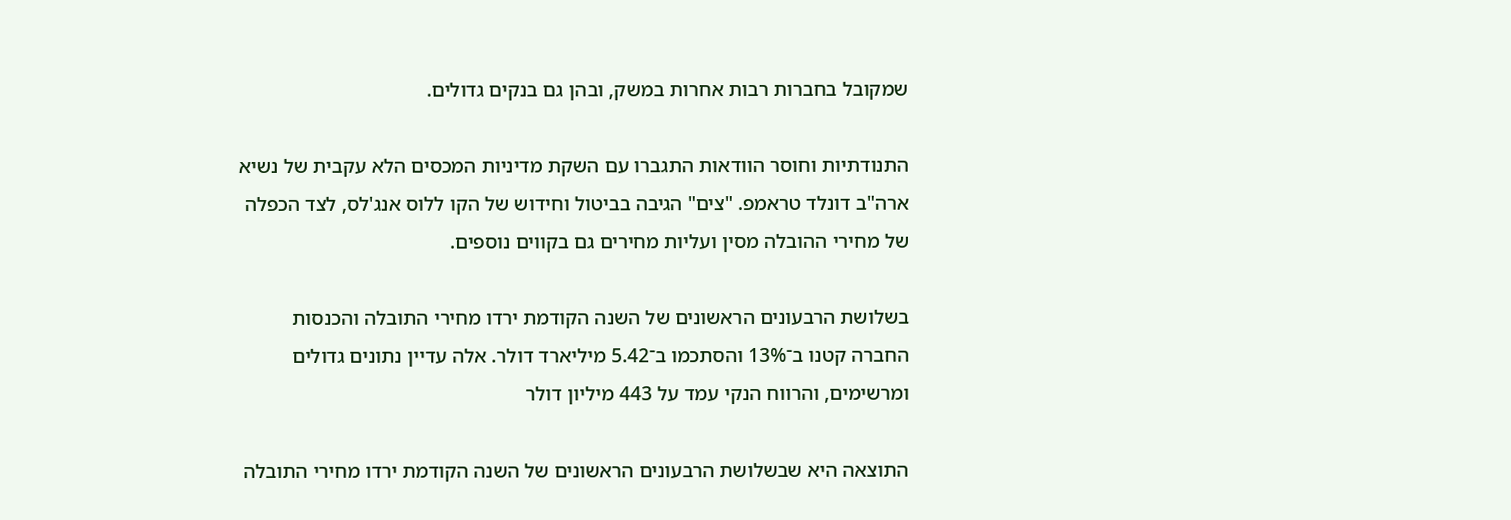שמקובל בחברות רבות אחרות במשק, ובהן גם בנקים גדולים.

התנודתיות וחוסר הוודאות התגברו עם השקת מדיניות המכסים הלא עקבית של נשיא ארה"ב דונלד טראמפ. "צים" הגיבה בביטול וחידוש של הקו ללוס אנג'לס, לצד הכפלה של מחירי ההובלה מסין ועליות מחירים גם בקווים נוספים.

בשלושת הרבעונים הראשונים של השנה הקודמת ירדו מחירי התובלה והכנסות החברה קטנו ב־13% והסתכמו ב־5.42 מיליארד דולר. אלה עדיין נתונים גדולים ומרשימים, והרווח הנקי עמד על 443 מיליון דולר

התוצאה היא שבשלושת הרבעונים הראשונים של השנה הקודמת ירדו מחירי התובלה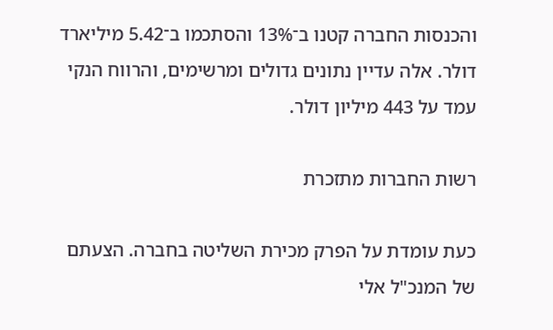והכנסות החברה קטנו ב־13% והסתכמו ב־5.42 מיליארד דולר. אלה עדיין נתונים גדולים ומרשימים, והרווח הנקי עמד על 443 מיליון דולר.

רשות החברות מתזכרת

כעת עומדת על הפרק מכירת השליטה בחברה. הצעתם של המנכ"ל אלי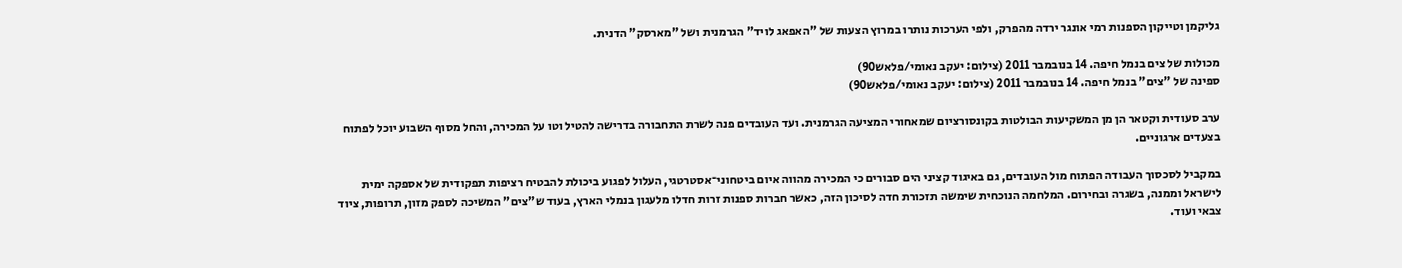גליקמן וטייקון הספנות רמי אונגר ירדה מהפרק, ולפי הערכות נותרו במרוץ הצעות של "האפאג לויד" הגרמנית ושל "מארסק" הדנית.

מכולות של צים בנמל חיפה. 14 בנובמבר 2011 (צילום: יעקב נאומי/פלאש90)
ספינה של "צים" בנמל חיפה. 14 בנובמבר 2011 (צילום: יעקב נאומי/פלאש90)

ערב סעודית וקטאר הן מן המשקיעות הבולטות בקונסורציום שמאחורי המציעה הגרמנית. ועד העובדים פנה לשרת התחבורה בדרישה להטיל וטו על המכירה, והחל מסוף השבוע יוכל לפתוח בצעדים ארגוניים.

במקביל לסכסוך העבודה הפתוח מול העובדים, גם באיגוד קציני הים סבורים כי המכירה מהווה איום ביטחוני־אסטרטגי, העלול לפגוע ביכולת להבטיח רציפות תפקודית של אספקה ימית לישראל וממנה, בשגרה ובחירום. המלחמה הנוכחית שימשה תזכורת חדה לסיכון הזה, כאשר חברות ספנות זרות חדלו מלעגון בנמלי הארץ, בעוד ש"צים" המשיכה לספק מזון, תרופות, ציוד צבאי ועוד.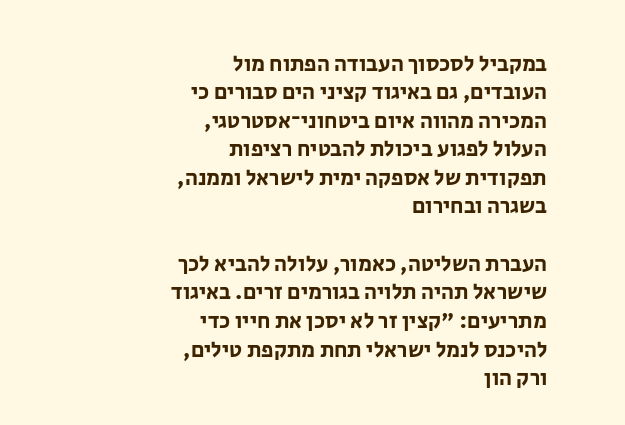במקביל לסכסוך העבודה הפתוח מול העובדים, גם באיגוד קציני הים סבורים כי המכירה מהווה איום ביטחוני־אסטרטגי, העלול לפגוע ביכולת להבטיח רציפות תפקודית של אספקה ימית לישראל וממנה, בשגרה ובחירום

העברת השליטה, כאמור, עלולה להביא לכך שישראל תהיה תלויה בגורמים זרים. באיגוד מתריעים: "קצין זר לא יסכן את חייו כדי להיכנס לנמל ישראלי תחת מתקפת טילים, ורק הון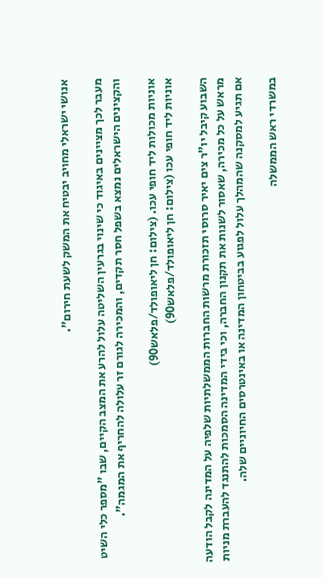אנושי ישראלי מחויב יבטיח את המשק לשעת חירום".

מעבר לכך מציינים באיגוד כי שינוי בגרעין השליטה עלול להרע את המצב הקיים, שבו "מספר כלי השיט והקצינים הישראלים נמצא בשפל חסר תקדים, והמכירה לגורם זר עלולה להחריף את המגמה".

אוניות מכולות ליד חופי עכו. (צילום: חן ליאופולד/פלאש90)
אוניות ליד חופי עכו (צילום: חן ליאופולד/פלאש90)

השבוע קיבל יו"ר צים יאיר סרוסי תזכורת מרשות החברות הממשלתיות שלפיה על המדינה לקבל הודעה מראש על כל מכירה, שאסור לשנות את תקנון החברה, וכי בידי המדינה הסמכות להתנגד להעברת מניות אם תגיע למסקנה שהמהלך עלול לפגוע בביטחון המדינה או באינטרסים החיוניים שלה.

במשרדי ראש הממשלה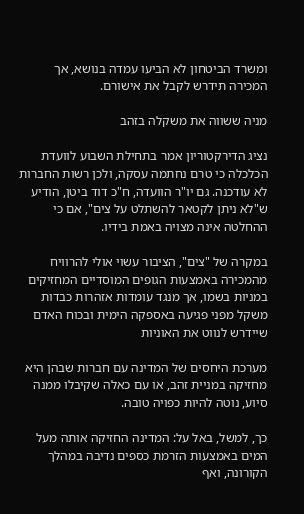ומשרד הביטחון לא הביעו עמדה בנושא, אך המכירה תידרש לקבל את אישורם.

מניה ששווה את משקלה בזהב

נציג הדירקטוריון אמר בתחילת השבוע לוועדת הכלכלה כי טרם נחתמה עסקה, ולכן רשות החברות לא עודכנה. גם יו"ר הוועדה, ח"כ דוד ביטן, הודיע ש"לא ניתן לקטאר להשתלט על צים", אם כי ההחלטה אינה מצויה באמת בידיו.

במקרה של "צים", הציבור עשוי אולי להרוויח מהמכירה באמצעות הגופים המוסדיים המחזיקים במניות בשמו, אך מנגד עומדות אזהרות כבדות משקל מפני פגיעה באספקה הימית ובכוח האדם שיידרש לנווט את האוניות

מערכת היחסים של המדינה עם חברות שבהן היא מחזיקה במניית זהב, או עם כאלה שקיבלו ממנה סיוע, נוטה להיות כפויה טובה.

כך, למשל, באל על: המדינה החזיקה אותה מעל המים באמצעות הזרמת כספים נדיבה במהלך הקורונה, ואף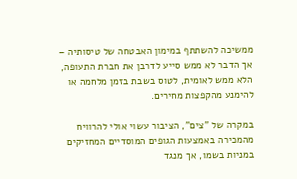ממשיכה להשתתף במימון האבטחה של טיסותיה – אך הדבר לא ממש סייע לדרבן את חברת התעופה, הלא ממש לאומית, לטוס בשבת בזמן מלחמה או להימנע מהקפצות מחירים.

במקרה של "צים", הציבור עשוי אולי להרוויח מהמכירה באמצעות הגופים המוסדיים המחזיקים במניות בשמו, אך מנגד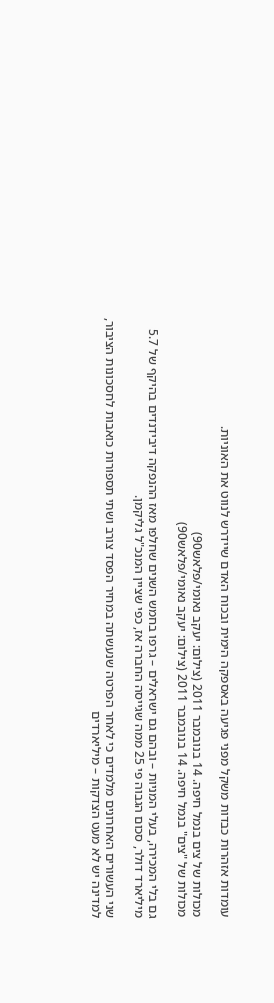עומדות אזהרות כבדות משקל מפני פגיעה באספקה הימית ובכוח האדם שיידרש לנווט את האוניות.

מכולות של צים בנמל חיפה. 14 בנובמבר 2011 (צילום: יעקב נאומי/פלאש90)
מכולות של "צים" בנמל חיפה. 14 בנובמבר 2011 (צילום: יעקב נאומי/פלאש90)

גם בלי המכירה, בעלי המניות – ובהם גם ישראלים – גרפו בחמש השנים שחלפו מאז ההנפקה דיבידנדים בהיקף של 5.7 מיליארד דולר, סכום הגבוה פי 25 ממה שגייסה החברה אז, כפי שציין המנכ"ל גליקמן.

שני העשורים האחרונים מלמדים כי לאחר הפרטה שנעשתה במחיר הפסד צורב ושתי תספורות כואבות לחסכונות הציבור, למדינה יש לא מעט הצדקות – מיליארדים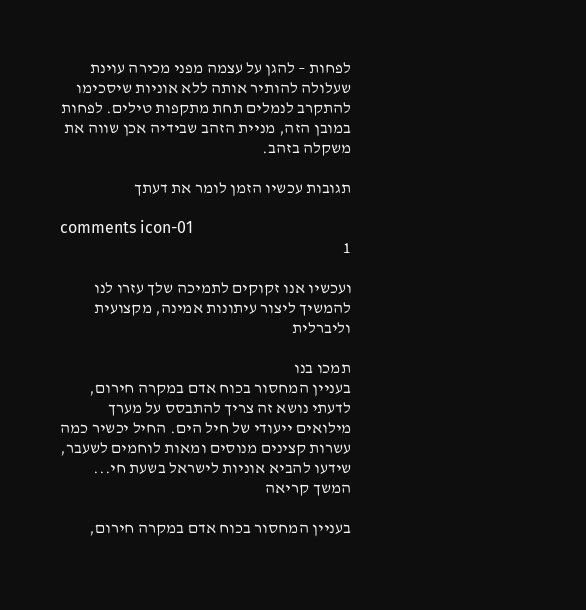לפחות – להגן על עצמה מפני מכירה עוינת שעלולה להותיר אותה ללא אוניות שיסכימו להתקרב לנמלים תחת מתקפות טילים. לפחות במובן הזה, מניית הזהב שבידיה אכן שווה את משקלה בזהב.

תגובות עכשיו הזמן לומר את דעתך

comments icon-01
1

ועכשיו אנו זקוקים לתמיכה שלך עזרו לנו להמשיך ליצור עיתונות אמינה, מקצועית וליברלית

תמכו בנו
בעניין המחסור בכוח אדם במקרה חירום, לדעתי נושא זה צריך להתבסס על מערך מילואים ייעודי של חיל הים. החיל יכשיר כמה עשרות קצינים מנוסים ומאות לוחמים לשעבר, שידעו להביא אוניות לישראל בשעת חי... המשך קריאה

בעניין המחסור בכוח אדם במקרה חירום,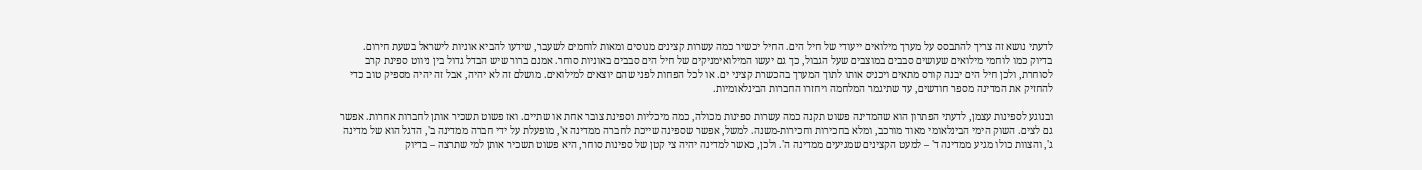לדעתי נושא זה צריך להתבסס על מערך מילואים ייעודי של חיל הים. החיל יכשיר כמה עשרות קצינים מנוסים ומאות לוחמים לשעבר, שידעו להביא אוניות לישראל בשעת חירום. בדיוק כמו לוחמי מילואים שעושים סבבים במוצבים שעל הגבול, כך גם יעשו המילואימניקים של חיל הים סבבים באוניות סוחר. אמנם ברור שיש הבדל גדול בין ניווט ספינת קרב לסוחרת, ולכן חיל הים יבנה קורס מתאים ויכניס אותו לתוך המערך בהכשרת קציני ים. או לכל הפחות לפני שהם יוצאים למילואים. מושלם זה לא יהיה, אבל זה יהיה מספיק טוב כדי להחזיק את המדינה מספר חודשים, עד שתיגמר המלחמה ויחזרו החברות הבינלאומיות.

ובנוגע לספינות עצמן, לדעתי הפתרון הוא שהמדינה פשוט תקנה כמה עשרות ספינות מכולה, כמה מיכליות וספינת צובר אחת או שתיים. ואז פשוט תשכיר אותן לחברות אחרות. אפשר גם לצים. השוק הימי הבינלאומי מאוד מורכב, ומלא בחכירות וחכירות-משנה. למשל, אפשר שספינה שייכת לחברה ממדינה א', מופעלת על ידי חברה ממדינה ב', הדגל הוא של מדינה ג', והצוות כולו מגיע ממדינה ד' – למעט הקצינים שמגיעים ממדינה ה'. ולכן, כאשר למדינה יהיה צי קטן של ספינות סוחר, היא פשוט תשכיר אותן למי שתרצה – בדיוק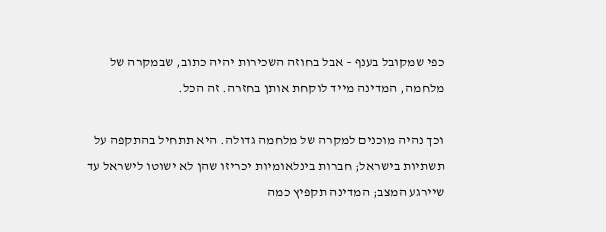כפי שמקובל בענף – אבל בחוזה השכירות יהיה כתוב, שבמקרה של מלחמה, המדינה מייד לוקחת אותן בחזרה. זה הכל.

וכך נהיה מוכנים למקרה של מלחמה גדולה. היא תתחיל בהתקפה על תשתיות בישראל; חברות בינלאומיות יכריזו שהן לא ישוטו לישראל עד שיירגע המצב; המדינה תקפיץ כמה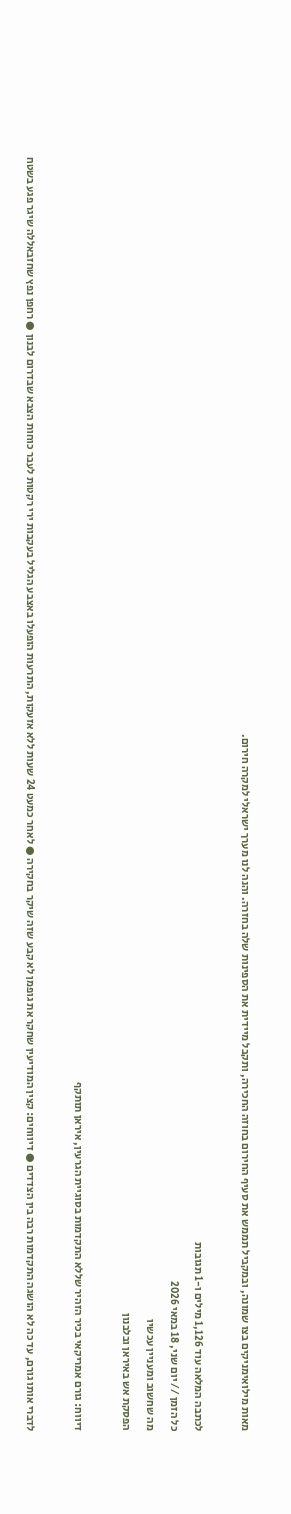מאות מילואימניקים בצו שמונה, ובמקביל תממש את סעיף החירום בחוזה החכירה, ותקבל מיידית את הספינות שלה בחזרה. והנה לנו מערך ישראלי למקרה חירום.

לכתבה המלאה עוד 1,126 מילים ו-1 תגובות
כל הזמן // יום שני, 18 במאי 2026
מה שחשוב ומעניין עכשיו
הפסקת אש באיראן ובלבנון

דיווח: גורם אמריקאי בכיר הזהיר שללא התקדמות בסוגיית הגרעין, איראן תותקף

לדברי אותו גורם, עד כה לא הושגה התקדמות רבה בין הצדדים ● דיווחים: קצין המודיעין שחקר את גופמן לא קבע שזה שיקר בחקירה ● לאחר כמעט 24 שעות ללא אזעקות, התרעות הופעלו באצבע הגליל בעקבות ירי רקטות לעבר כוחות הצבא שבדרום לבנון ● רחפן נפץ שחזבאללה שיגר פגע בשטח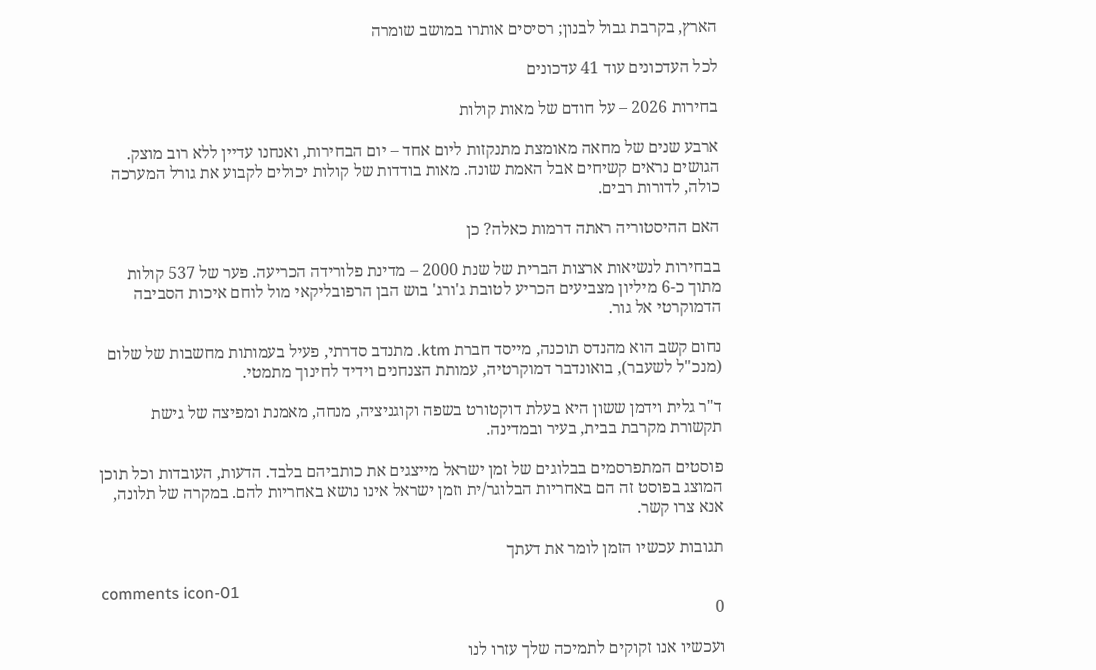הארץ, בקרבת גבול לבנון; רסיסים אותרו במושב שומרה

לכל העדכונים עוד 41 עדכונים

בחירות 2026 – על חודם של מאות קולות

ארבע שנים של מחאה מאומצת מתנקזות ליום אחד – יום הבחירות, ואנחנו עדיין ללא רוב מוצק. הגושים נראים קשיחים אבל האמת שונה. מאות בודדות של קולות יכולים לקבוע את גורל המערכה כולה, לדורות רבים.

האם ההיסטוריה ראתה דרמות כאלה? כן

בבחירות לנשיאות ארצות הברית של שנת 2000 – מדינת פלורידה הכריעה. פער של 537 קולות מתוך כ-6 מיליון מצביעים הכריע לטובת ג'ורג' בוש הבן הרפובליקאי מול לוחם איכות הסביבה הדמוקרטי אל גור.

נחום קשב הוא מהנדס תוכנה, מייסד חברת ktm. מתנדב סדרתי, פעיל בעמותות מחשבות של שלום (מנכ"ל לשעבר), בואונדבר דמוקרטיה, עמותת הצנחנים וידיד לחינוך מתמטי.

ד"ר גלית וידמן ששון היא בעלת דוקטורט בשפה וקוגניציה, מנחה, מאמנת ומפיצה של גישת תקשורת מקרבת בבית, בעיר ובמדינה.

פוסטים המתפרסמים בבלוגים של זמן ישראל מייצגים את כותביהם בלבד. הדעות, העובדות וכל תוכן המוצג בפוסט זה הם באחריות הבלוגר/ית וזמן ישראל אינו נושא באחריות להם. במקרה של תלונה, אנא צרו קשר.

תגובות עכשיו הזמן לומר את דעתך

comments icon-01
0

ועכשיו אנו זקוקים לתמיכה שלך עזרו לנו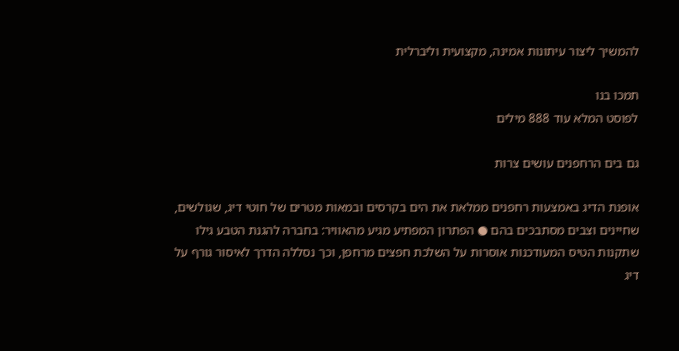להמשיך ליצור עיתונות אמינה, מקצועית וליברלית

תמכו בנו
לפוסט המלא עוד 888 מילים

גם בים הרחפנים עושים צרות

אופנת הדיג באמצעות רחפנים ממלאת את הים בקרסים ובמאות מטרים של חוטי דיג, שגולשים, שחיינים וצבים מסתבכים בהם ● הפתרון המפתיע מגיע מהאוויר: בחברה להגנת הטבע גילו שתקנות הטיס המעודכנות אוסרות על השלכת חפצים מרחפן, וכך נסללה הדרך לאיסור גורף על דיג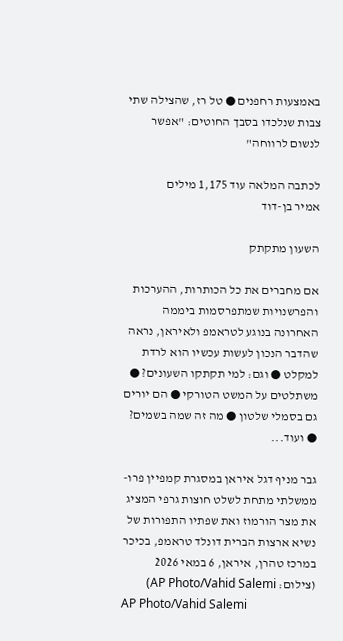באמצעות רחפנים ● טל רז, שהצילה שתי צבות שנלכדו בסבך החוטים: "אפשר לנשום לרווחה"

לכתבה המלאה עוד 1,175 מילים
אמיר בן-דוד

השעון מתקתק

אם מחברים את כל הכותרות, ההערכות והפרשנויות שמתפרסמות ביממה האחרונה בנוגע לטראמפ ולאיראן, נראה שהדבר הנכון לעשות עכשיו הוא לרדת למקלט ● וגם: למי תקתקו השעונים? ● משתלטים על המשט הטורקי ● הם יורים גם בסמלי שלטון ● מה זה שמה בשמים? ● ועוד...

גבר מניף דגל איראן במסגרת קמפיין פרו-ממשלתי מתחת לשלט חוצות גרפי המציג את מצר הורמוז ואת שפתיו התפורות של נשיא ארצות הברית דונלד טראמפ, בכיכר במרכז טהרן, איראן, 6 במאי 2026 (צילום: AP Photo/Vahid Salemi)
AP Photo/Vahid Salemi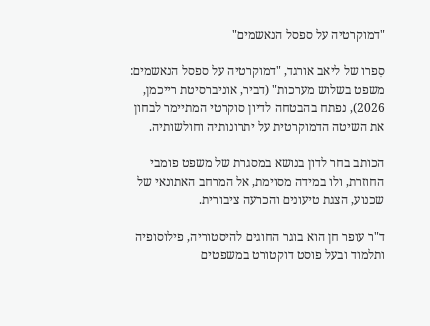"דמוקרטיה על ספסל הנאשמים"

סִפרו של ליאב אורגד, "דמוקרטיה על ספסל הנאשמים: משפט בשלוש מערכות" (דביר, אוניברסיטת רייכמן, 2026), נפתח בהבטחה לדיון סוקרטי המתיימר לבחון את השיטה הדמוקרטית על יתרונותיה וחולשותיה.

הכותב בחר לדון בנושא במסגרת של משפט פומבי החוזרת, ולו במידה מסוימת, אל המרחב האתונאי של שכנוע, הצגת טיעונים והכרעה ציבורית.

ד"ר עופר חן הוא בוגר החוגים להיסטוריה, פילוסופיה ותלמוד ובעל פוסט דוקטורט במשפטים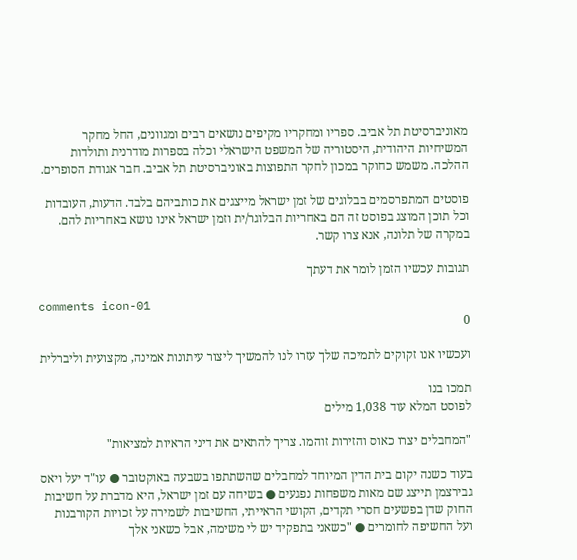מאוניברסיטת תל אביב. ספריו ומחקריו מקיפים נושאים רבים ומגוונים, החל מחקר המשיחיות היהודית, היסטוריה של המשפט הישראלי וכלה בספרות מודרנית ותולדות ההלכה. משמש כחוקר במכון לחקר התפוצות באוניברסיטת תל אביב. חבר אגודת הסופרים.

פוסטים המתפרסמים בבלוגים של זמן ישראל מייצגים את כותביהם בלבד. הדעות, העובדות וכל תוכן המוצג בפוסט זה הם באחריות הבלוגר/ית וזמן ישראל אינו נושא באחריות להם. במקרה של תלונה, אנא צרו קשר.

תגובות עכשיו הזמן לומר את דעתך

comments icon-01
0

ועכשיו אנו זקוקים לתמיכה שלך עזרו לנו להמשיך ליצור עיתונות אמינה, מקצועית וליברלית

תמכו בנו
לפוסט המלא עוד 1,038 מילים

"המחבלים יצרו כאוס והזירות זוהמו. צריך להתאים את דיני הראיות למציאות"

בעוד כשנה יקום בית הדין המיוחד למחבלים שהשתתפו בשבעה באוקטובר ● עו"ד יעל ויאס גבירצמן תייצג שם מאות משפחות נפגעים ● בשיחה עם זמן ישראל, היא מדברת על חשיבות החוק שדן בפשעים חסרי תקדים, הקושי הראייתי, החשיבות לשמירה על זכויות הקורבנות ועל החשיפה לחומרים ● "כשאני בתפקיד יש לי משימה, אבל כשאני אלך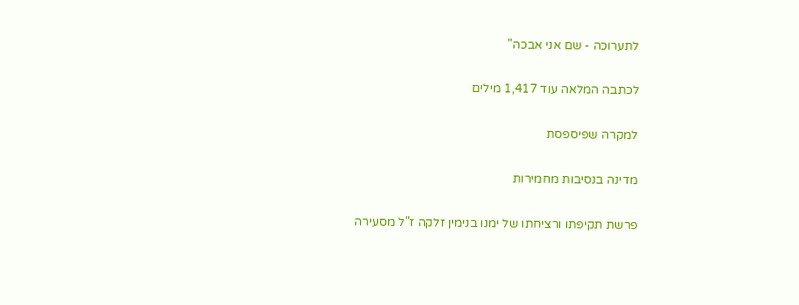לתערוכה - שם אני אבכה"

לכתבה המלאה עוד 1,417 מילים

למקרה שפיספסת

מדינה בנסיבות מחמירות

פרשת תקיפתו ורציחתו של ימנו בנימין זלקה ז"ל מסעירה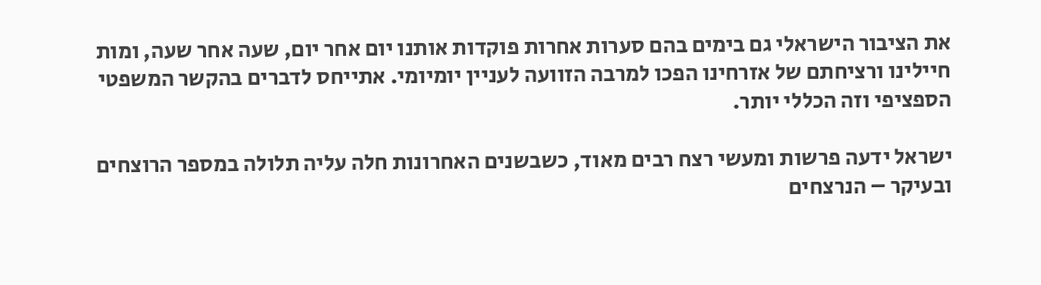את הציבור הישראלי גם בימים בהם סערות אחרות פוקדות אותנו יום אחר יום, שעה אחר שעה, ומות חיילינו ורציחתם של אזרחינו הפכו למרבה הזוועה לעניין יומיומי. אתייחס לדברים בהקשר המשפטי הספציפי וזה הכללי יותר.

ישראל ידעה פרשות ומעשי רצח רבים מאוד, כשבשנים האחרונות חלה עליה תלולה במספר הרוצחים ובעיקר – הנרצחים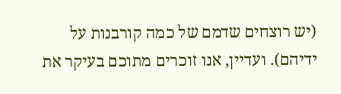(יש רוצחים שדמם של כמה קורבנות על ידיהם). ועדיין, אנו זוכרים מתוכם בעיקר את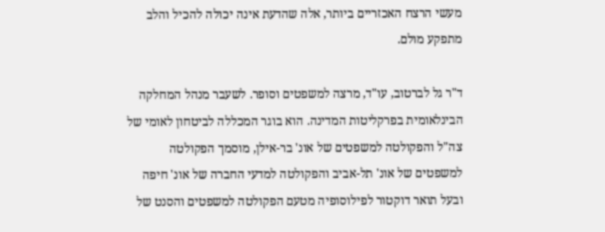מעשי הרצח האכזריים ביותר, אלה שהדעת אינה יכולה להכיל והלב מתפקע מולם.

ד"ר גל לברטוב, עו"ד, מרצה למשפטים וסופר. לשעבר מנהל המחלקה הבינלאומית בפרקליטות המדינה. הוא בוגר המכללה לביטחון לאומי של צה"ל והפקולטה למשפטים של אונ' בר-אילן, מוסמך הפקולטה למשפטים של אונ' תל-אביב והפקולטה למדעי החברה של אונ' חיפה ובעל תואר דוקטור לפילוסופיה מטעם הפקולטה למשפטים והסנט של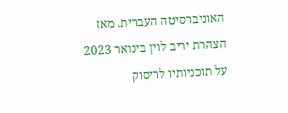האוניברסיטה העברית. מאז הצהרת יריב לוין בינואר 2023 על תוכניותיו לריסוק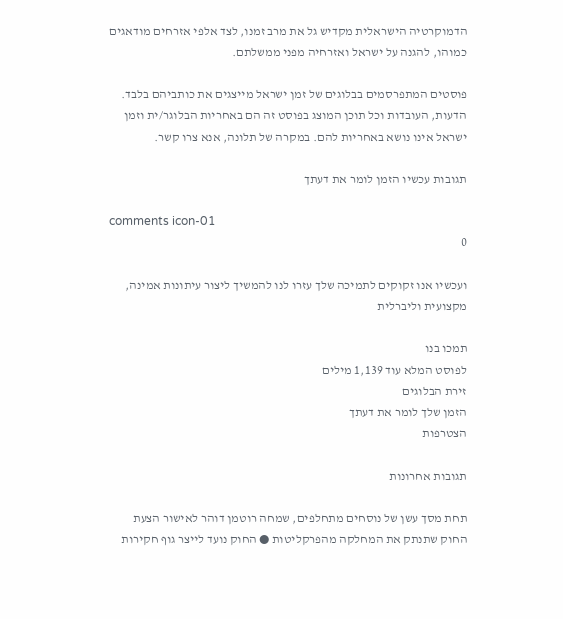הדמוקרטיה הישראלית מקדיש גל את מרב זמנו, לצד אלפי אזרחים מודאגים כמוהו, להגנה על ישראל ואזרחיה מפני ממשלתם.

פוסטים המתפרסמים בבלוגים של זמן ישראל מייצגים את כותביהם בלבד. הדעות, העובדות וכל תוכן המוצג בפוסט זה הם באחריות הבלוגר/ית וזמן ישראל אינו נושא באחריות להם. במקרה של תלונה, אנא צרו קשר.

תגובות עכשיו הזמן לומר את דעתך

comments icon-01
0

ועכשיו אנו זקוקים לתמיכה שלך עזרו לנו להמשיך ליצור עיתונות אמינה, מקצועית וליברלית

תמכו בנו
לפוסט המלא עוד 1,139 מילים
זירת הבלוגים
הזמן שלך לומר את דעתך
הצטרפות

תגובות אחרונות

תחת מסך עשן של נוסחים מתחלפים, שמחה רוטמן דוהר לאישור הצעת החוק שתנתק את המחלקה מהפרקליטות ● החוק נועד לייצר גוף חקירות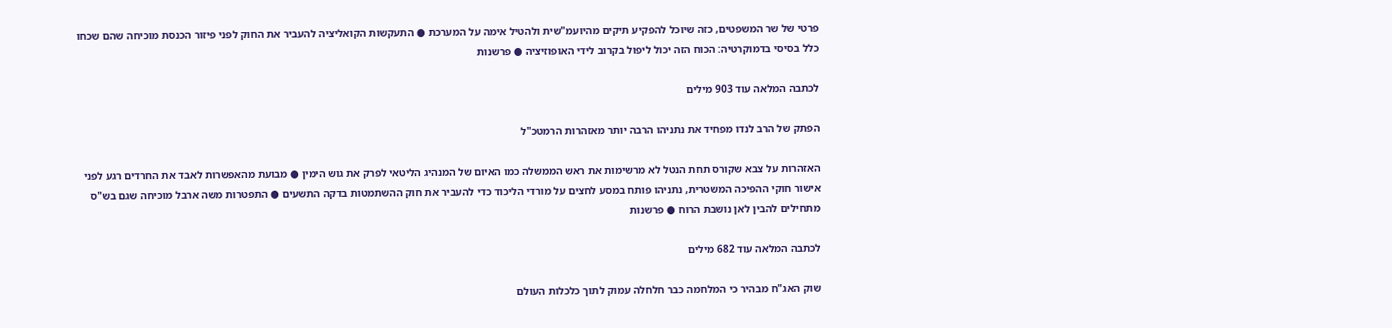פרטי של שר המשפטים, כזה שיוכל להפקיע תיקים מהיועמ"שית ולהטיל אימה על המערכת ● התעקשות הקואליציה להעביר את החוק לפני פיזור הכנסת מוכיחה שהם שכחו כלל בסיסי בדמוקרטיה: הכוח הזה יכול ליפול בקרוב לידי האופוזיציה ● פרשנות

לכתבה המלאה עוד 903 מילים

הפתק של הרב לנדו מפחיד את נתניהו הרבה יותר מאזהרות הרמטכ"ל

האזהרות על צבא שקורס תחת הנטל לא מרשימות את ראש הממשלה כמו האיום של המנהיג הליטאי לפרק את גוש הימין ● מבועת מהאפשרות לאבד את החרדים רגע לפני אישור חוקי ההפיכה המשטרית, נתניהו פותח במסע לחצים על מורדי הליכוד כדי להעביר את חוק ההשתמטות בדקה התשעים ● התפטרות משה ארבל מוכיחה שגם בש"ס מתחילים להבין לאן נושבת הרוח ● פרשנות

לכתבה המלאה עוד 682 מילים

שוק האג"ח מבהיר כי המלחמה כבר חלחלה עמוק לתוך כלכלות העולם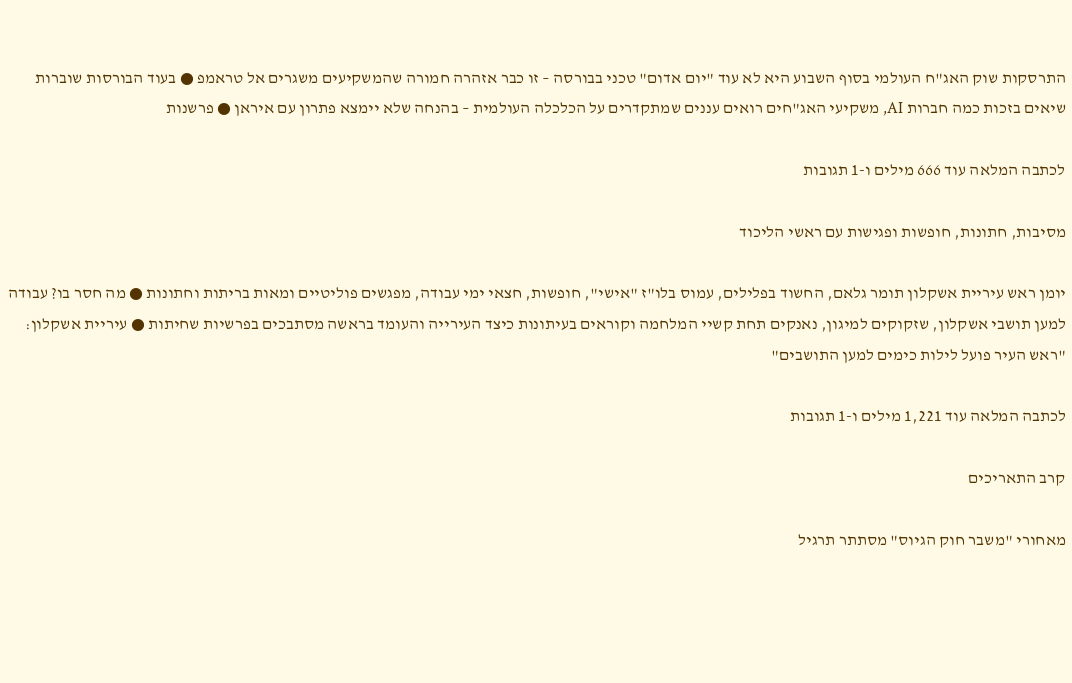התרסקות שוק האג"ח העולמי בסוף השבוע היא לא עוד "יום אדום" טכני בבורסה – זו כבר אזהרה חמורה שהמשקיעים משגרים אל טראמפ ● בעוד הבורסות שוברות שיאים בזכות כמה חברות AI, משקיעי האג"חים רואים עננים שמתקדרים על הכלכלה העולמית – בהנחה שלא יימצא פתרון עם איראן ● פרשנות

לכתבה המלאה עוד 666 מילים ו-1 תגובות

מסיבות, חתונות, חופשות ופגישות עם ראשי הליכוד

יומן ראש עיריית אשקלון תומר גלאם, החשוד בפלילים, עמוס בלו"ז "אישי", חופשות, חצאי ימי עבודה, מפגשים פוליטיים ומאות בריתות וחתונות ● מה חסר בו? עבודה למען תושבי אשקלון, שזקוקים למיגון, נאנקים תחת קשיי המלחמה וקוראים בעיתונות כיצד העירייה והעומד בראשה מסתבכים בפרשיות שחיתות ● עיריית אשקלון: "ראש העיר פועל לילות כימים למען התושבים"

לכתבה המלאה עוד 1,221 מילים ו-1 תגובות

קרב התאריכים

מאחורי "משבר חוק הגיוס" מסתתר תרגיל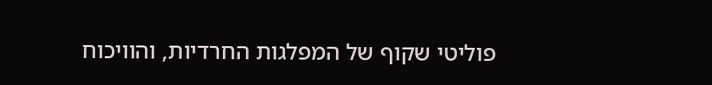פוליטי שקוף של המפלגות החרדיות, והוויכוח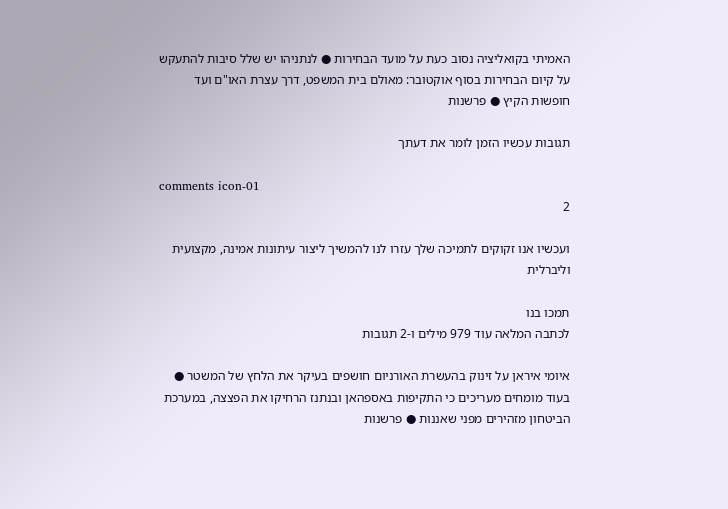האמיתי בקואליציה נסוב כעת על מועד הבחירות ● לנתניהו יש שלל סיבות להתעקש על קיום הבחירות בסוף אוקטובר: מאולם בית המשפט, דרך עצרת האו"ם ועד חופשות הקיץ ● פרשנות

תגובות עכשיו הזמן לומר את דעתך

comments icon-01
2

ועכשיו אנו זקוקים לתמיכה שלך עזרו לנו להמשיך ליצור עיתונות אמינה, מקצועית וליברלית

תמכו בנו
לכתבה המלאה עוד 979 מילים ו-2 תגובות

איומי איראן על זינוק בהעשרת האורניום חושפים בעיקר את הלחץ של המשטר ● בעוד מומחים מעריכים כי התקיפות באספהאן ובנתנז הרחיקו את הפצצה, במערכת הביטחון מזהירים מפני שאננות ● פרשנות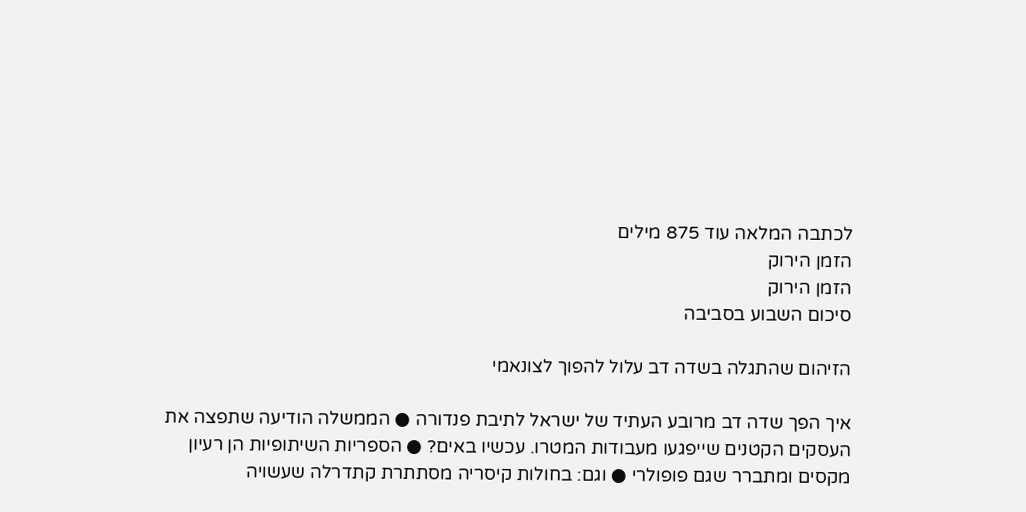לכתבה המלאה עוד 875 מילים
הזמן הירוק
הזמן הירוק
סיכום השבוע בסביבה

הזיהום שהתגלה בשדה דב עלול להפוך לצונאמי

איך הפך שדה דב מרובע העתיד של ישראל לתיבת פנדורה ● הממשלה הודיעה שתפצה את העסקים הקטנים שייפגעו מעבודות המטרו. עכשיו באים? ● הספריות השיתופיות הן רעיון מקסים ומתברר שגם פופולרי ● וגם: בחולות קיסריה מסתתרת קתדרלה שעשויה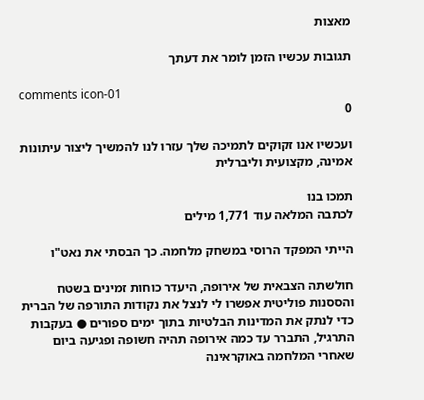מאצות

תגובות עכשיו הזמן לומר את דעתך

comments icon-01
0

ועכשיו אנו זקוקים לתמיכה שלך עזרו לנו להמשיך ליצור עיתונות אמינה, מקצועית וליברלית

תמכו בנו
לכתבה המלאה עוד 1,771 מילים

הייתי המפקד הרוסי במשחק מלחמה. כך הבסתי את נאט"ו

חולשתה הצבאית של אירופה, היעדר כוחות זמינים בשטח והססנות פוליטית אפשרו לי לנצל את נקודות התורפה של הברית כדי לנתק את המדינות הבלטיות בתוך ימים ספורים ● בעקבות התרגיל, התברר עד כמה אירופה תהיה חשופה ופגיעה ביום שאחרי המלחמה באוקראינה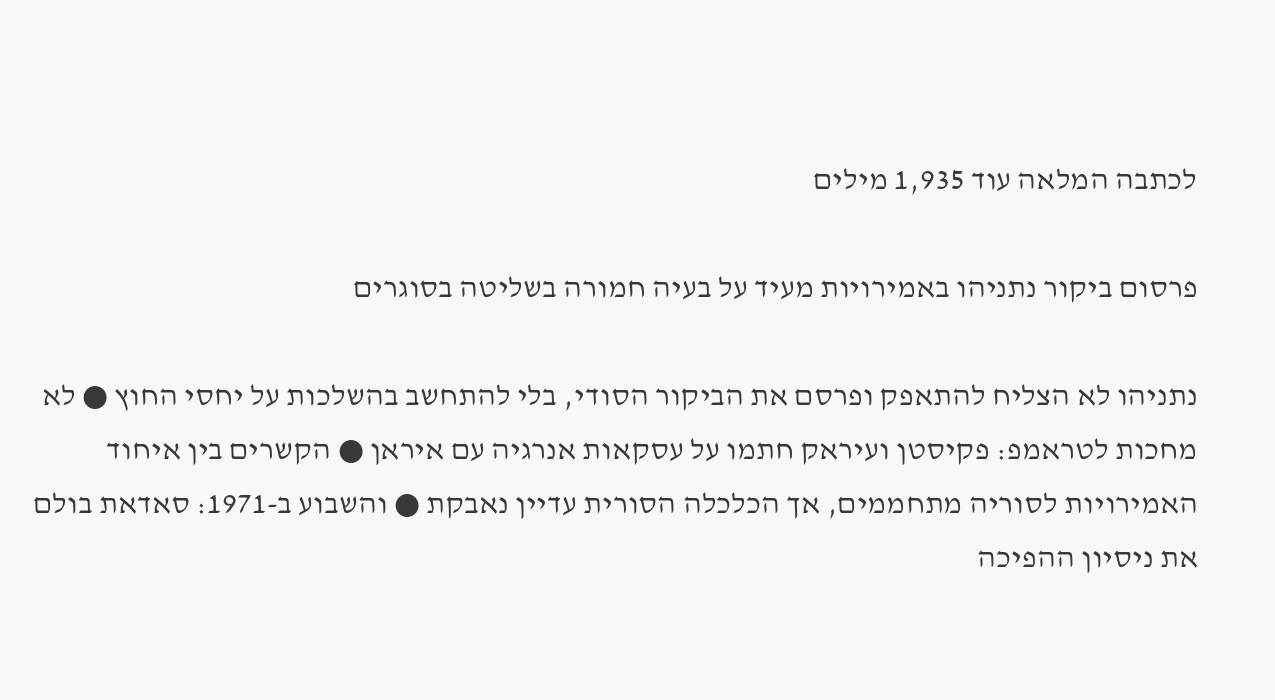לכתבה המלאה עוד 1,935 מילים

פרסום ביקור נתניהו באמירויות מעיד על בעיה חמורה בשליטה בסוגרים

נתניהו לא הצליח להתאפק ופרסם את הביקור הסודי, בלי להתחשב בהשלכות על יחסי החוץ ● לא מחכות לטראמפ: פקיסטן ועיראק חתמו על עסקאות אנרגיה עם איראן ● הקשרים בין איחוד האמירויות לסוריה מתחממים, אך הכלכלה הסורית עדיין נאבקת ● והשבוע ב-1971: סאדאת בולם את ניסיון ההפיכה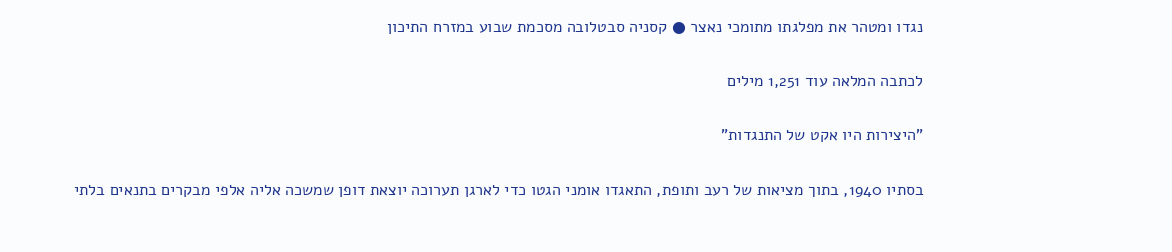נגדו ומטהר את מפלגתו מתומכי נאצר ● קסניה סבטלובה מסכמת שבוע במזרח התיכון

לכתבה המלאה עוד 1,251 מילים

"היצירות היו אקט של התנגדות"

בסתיו 1940, בתוך מציאות של רעב ותופת, התאגדו אומני הגטו כדי לארגן תערוכה יוצאת דופן שמשכה אליה אלפי מבקרים בתנאים בלתי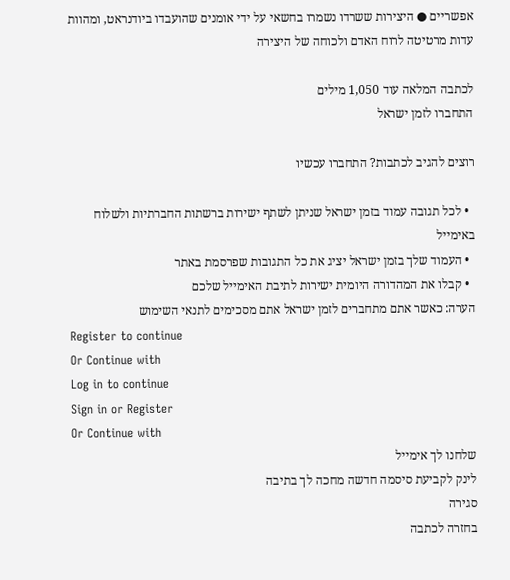אפשריים ● היצירות ששרדו נשמרו בחשאי על ידי אומנים שהועבדו ביודנראט, ומהוות עדות מרטיטה לרוח האדם ולכוחה של היצירה

לכתבה המלאה עוד 1,050 מילים
התחברו לזמן ישראל

רוצים להגיב לכתבות? התחברו עכשיו

  • לכל תגובה עמוד בזמן ישראל שניתן לשתף ישירות ברשתות החברתיות ולשלוח באימייל
  • העמוד שלך בזמן ישראל יציג את כל התגובות שפרסמת באתר
  • קבלו את המהדורה היומית ישירות לתיבת האימייל שלכם
הערה: כאשר אתם מתחברים לזמן ישראל אתם מסכימים לתנאי השימוש
Register to continue
Or Continue with
Log in to continue
Sign in or Register
Or Continue with
שלחנו לך אימייל
לינק לקביעת סיסמה חדשה מחכה לך בתיבה
סגירה
בחזרה לכתבה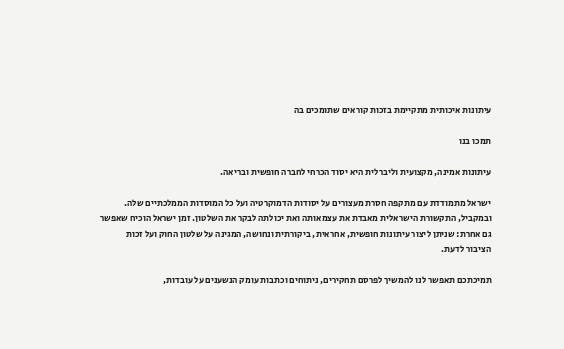עיתונות איכותית מתקיימת בזכות קוראים שתומכים בה

תמכו בנו

עיתונות אמינה, מקצועית וליברלית היא יסוד הכרחי לחברה חופשית ובריאה.

ישראל מתמודדת עם מתקפה חסרת מעצורים על יסודות הדמוקרטיה ועל כל המוסדות הממלכתיים שלה. ובמקביל, התקשורת הישראלית מאבדת את עצמאותה ואת יכולתה לבקר את השלטון. זמן ישראל הוכיח שאפשר גם אחרת: שניתן ליצור עיתונות חופשית, אחראית, ביקורתית ונחושה, המגינה על שלטון החוק ועל זכות הציבור לדעת.

תמיכתכם תאפשר לנו להמשיך לפרסם תחקירים, ניתוחים וכתבות עומק הנשענים על עובדות,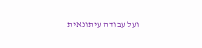ועל עבודה עיתונאית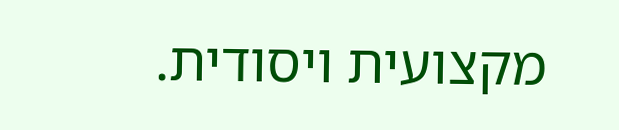מקצועית ויסודית.